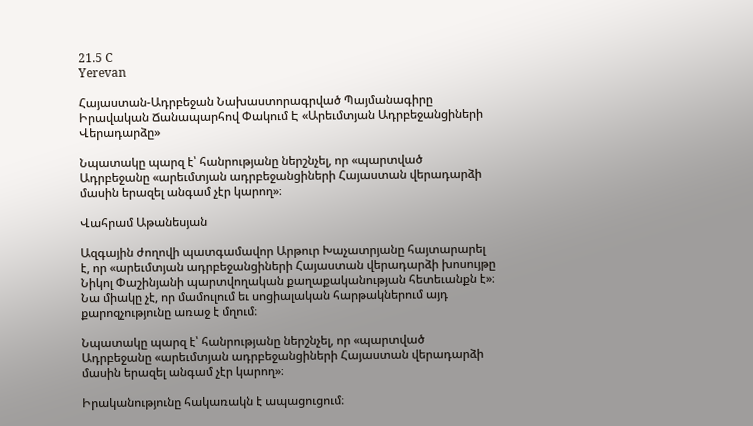21.5 C
Yerevan

Հայաստան-Ադրբեջան Նախաստորագրված Պայմանագիրը Իրավական Ճանապարհով Փակում Է «Արեւմտյան Ադրբեջանցիների Վերադարձը»

Նպատակը պարզ է՝ հանրությանը ներշնչել, որ «պարտված Ադրբեջանը «արեւմտյան ադրբեջանցիների Հայաստան վերադարձի մասին երազել անգամ չէր կարող»։

Վահրամ Աթանեսյան

Ազգային ժողովի պատգամավոր Արթուր Խաչատրյանը հայտարարել է, որ «արեւմտյան ադրբեջանցիների Հայաստան վերադարձի խոսույթը Նիկոլ Փաշինյանի պարտվողական քաղաքականության հետեւանքն է»։  Նա միակը չէ, որ մամուլում եւ սոցիալական հարթակներում այդ քարոզչությունը առաջ է մղում։

Նպատակը պարզ է՝ հանրությանը ներշնչել, որ «պարտված Ադրբեջանը «արեւմտյան ադրբեջանցիների Հայաստան վերադարձի մասին երազել անգամ չէր կարող»։

Իրականությունը հակառակն է ապացուցում։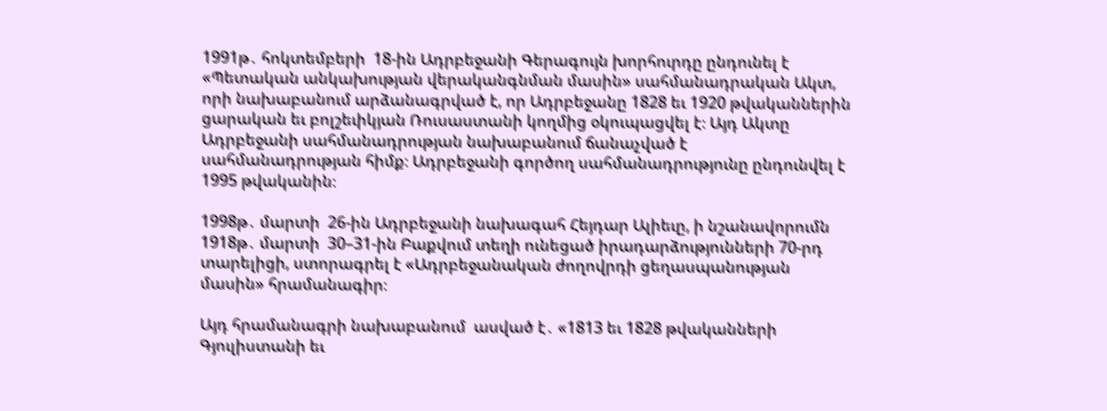1991թ․ հոկտեմբերի  18-ին Ադրբեջանի Գերագույն խորհուրդը ընդունել է «Պետական անկախության վերականգնման մասին» սահմանադրական Ակտ, որի նախաբանում արձանագրված է, որ Ադրբեջանը 1828 եւ 1920 թվականներին ցարական եւ բոլշեւիկյան Ռուսաստանի կողմից օկուպացվել է։ Այդ Ակտը Ադրբեջանի սահմանադրության նախաբանում ճանաչված է սահմանադրության հիմք։ Ադրբեջանի գործող սահմանադրությունը ընդունվել է 1995 թվականին։

1998թ․ մարտի  26-ին Ադրբեջանի նախագահ Հեյդար Ալիեւը, ի նշանավորումն 1918թ․ մարտի  30–31-ին Բաքվում տեղի ունեցած իրադարձությունների 70-րդ տարելիցի, ստորագրել է «Ադրբեջանական ժողովրդի ցեղասպանության մասին» հրամանագիր։

Այդ հրամանագրի նախաբանում  ասված է․ «1813 եւ 1828 թվականների Գյուլիստանի եւ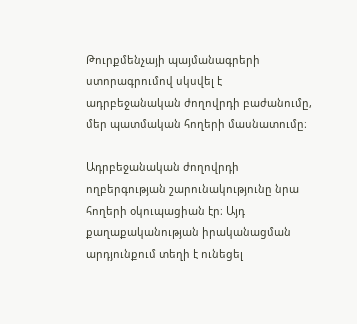Թուրքմենչայի պայմանագրերի ստորագրումով սկսվել է ադրբեջանական ժողովրդի բաժանումը, մեր պատմական հողերի մասնատումը։

Ադրբեջանական ժողովրդի ողբերգության շարունակությունը նրա հողերի օկուպացիան էր։ Այդ քաղաքականության իրականացման արդյունքում տեղի է ունեցել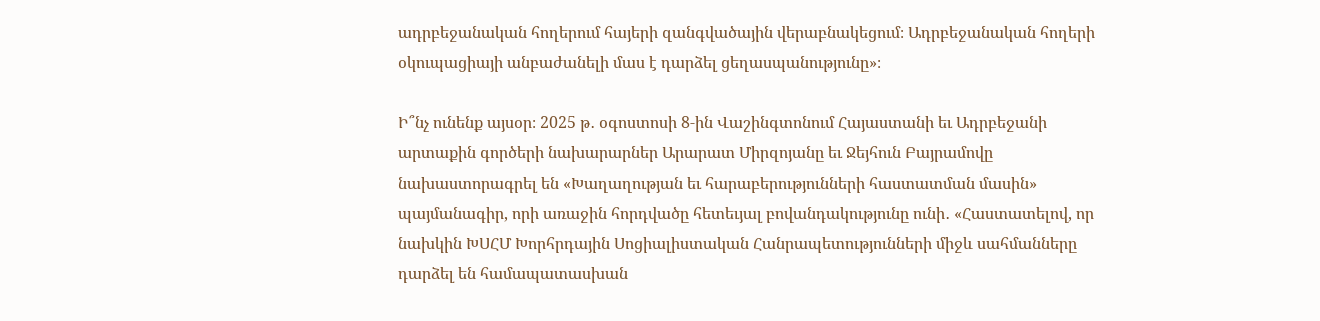ադրբեջանական հողերում հայերի զանգվածային վերաբնակեցում։ Ադրբեջանական հողերի օկուպացիայի անբաժանելի մաս է դարձել ցեղասպանությունը»։

Ի՞նչ ունենք այսօր։ 2025 թ․ օգոստոսի 8‑ին Վաշինգտոնում Հայաստանի եւ Ադրբեջանի արտաքին գործերի նախարարներ Արարատ Միրզոյանը եւ Ջեյհուն Բայրամովը նախաստորագրել են «Խաղաղության եւ հարաբերությունների հաստատման մասին» պայմանագիր, որի առաջին հորդվածը հետեւյալ բովանդակությունը ունի․ «Հաստատելով, որ նախկին ԽՍՀՄ Խորհրդային Սոցիալիստական Հանրապետությունների միջև սահմանները դարձել են համապատասխան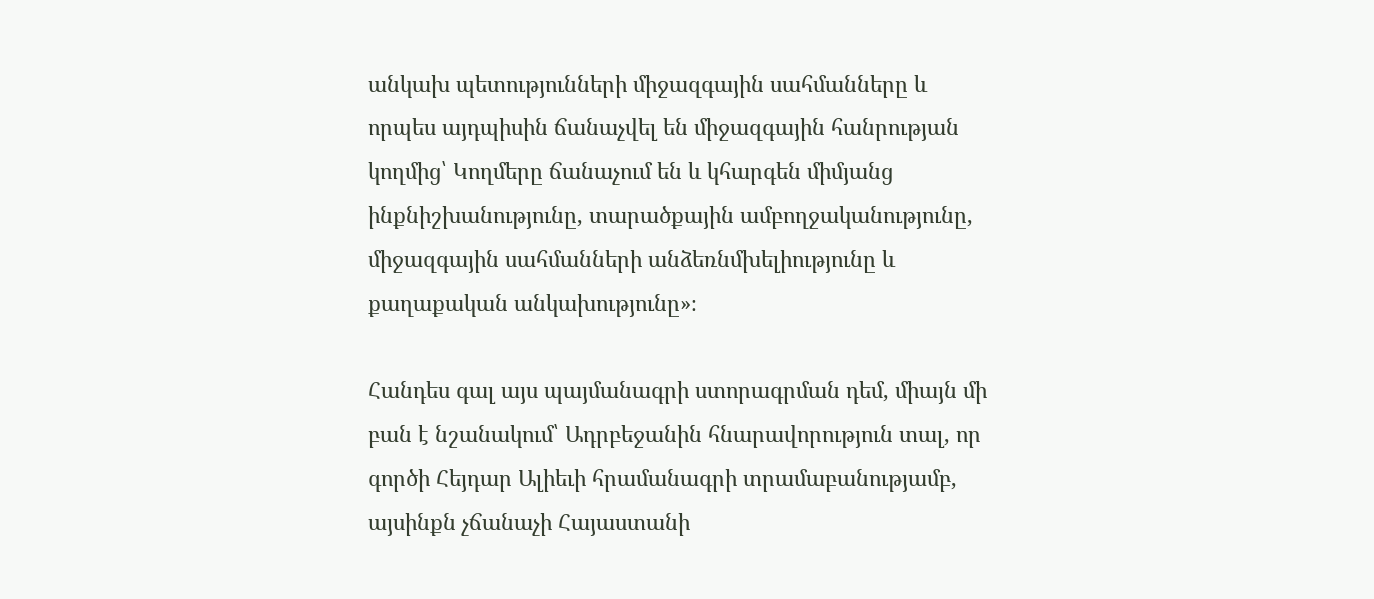անկախ պետությունների միջազգային սահմանները և որպես այդպիսին ճանաչվել են միջազգային հանրության կողմից՝ Կողմերը ճանաչում են և կհարգեն միմյանց ինքնիշխանությունը, տարածքային ամբողջականությունը, միջազգային սահմանների անձեռնմխելիությունը և քաղաքական անկախությունը»։

Հանդես գալ այս պայմանագրի ստորագրման դեմ, միայն մի բան է նշանակում՝ Ադրբեջանին հնարավորություն տալ, որ գործի Հեյդար Ալիեւի հրամանագրի տրամաբանությամբ, այսինքն չճանաչի Հայաստանի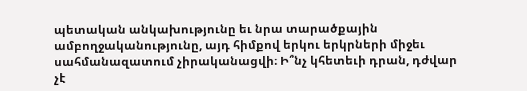պետական անկախությունը եւ նրա տարածքային ամբողջականությունը, այդ հիմքով երկու երկրների միջեւ սահմանազատում չիրականացվի։ Ի՞նչ կհետեւի դրան, դժվար չէ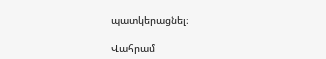պատկերացնել։

Վահրամ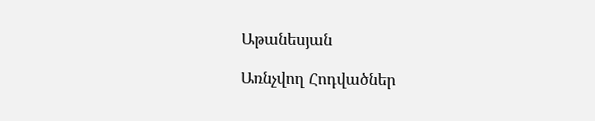Աթանեսյան

Առնչվող Հոդվածներ